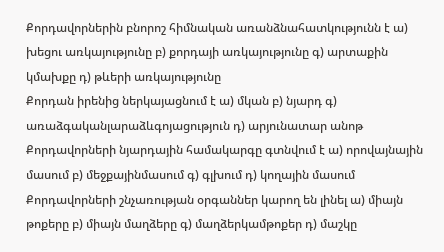Քորդավորներին բնորոշ հիմնական առանձնահատկությունն է ա) խեցու առկայությունը բ) քորդայի առկայությունը գ) արտաքին կմախքը դ) թևերի առկայությունը
Քորդան իրենից ներկայացնում է ա) մկան բ) նյարդ գ) առաձգականլարաձևգոյացություն դ) արյունատար անոթ
Քորդավորների նյարդային համակարգը գտնվում է ա) որովայնային մասում բ) մեջքայինմասում գ) գլխում դ) կողային մասում
Քորդավորների շնչառության օրգաններ կարող են լինել ա) միայն թոքերը բ) միայն մաղձերը գ) մաղձերկամթոքեր դ) մաշկը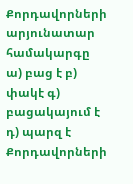Քորդավորների արյունատար համակարգը ա) բաց է բ) փակէ գ) բացակայում է դ) պարզ է
Քորդավորների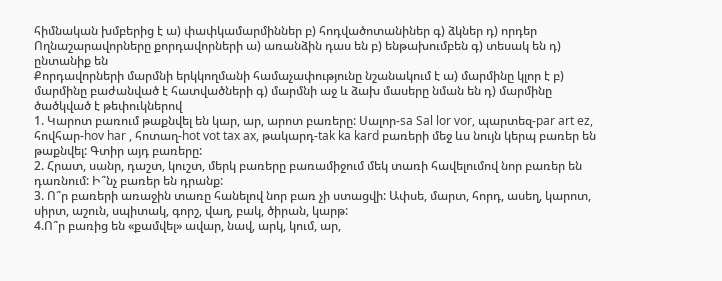հիմնական խմբերից է ա) փափկամարմիններ բ) հոդվածոտանիներ գ) ձկներ դ) որդեր
Ողնաշարավորները քորդավորների ա) առանձին դաս են բ) ենթախումբեն գ) տեսակ են դ) ընտանիք են
Քորդավորների մարմնի երկկողմանի համաչափությունը նշանակում է ա) մարմինը կլոր է բ) մարմինը բաժանված է հատվածների գ) մարմնի աջ և ձախ մասերը նման են դ) մարմինը ծածկված է թեփուկներով
1. Կարոտ բառում թաքնվել են կար, ար, արոտ բառերը: Սալոր-sa Sal lor vor, պարտեզ-par art ez, հովհար-hov har , հոտաղ-hot vot tax ax, թակարդ-tak ka kard բառերի մեջ ևս նույն կերպ բառեր են թաքնվել: Գտիր այդ բառերը:
2. Հրատ, սանր, դաշտ, կուշտ, մերկ բառերը բառամիջում մեկ տառի հավելումով նոր բառեր են դառնում: Ի՞նչ բառեր են դրանք:
3. Ո՞ր բառերի առաջին տառը հանելով նոր բառ չի ստացվի: Ափսե, մարտ, հորդ, ասեղ, կարոտ, սիրտ, աշուն, սպիտակ, գորշ, վաղ, բակ, ծիրան, կարթ:
4.Ո՞ր բառից են «քամվել» ավար, նավ, արկ, կում, ար,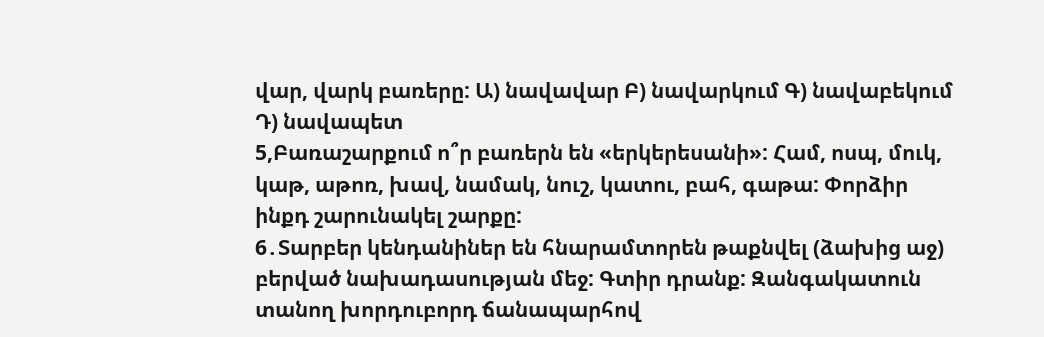վար, վարկ բառերը: Ա) նավավար Բ) նավարկում Գ) նավաբեկում Դ) նավապետ
5,Բառաշարքում ո՞ր բառերն են «երկերեսանի»: Համ, ոսպ, մուկ, կաթ, աթոռ, խավ, նամակ, նուշ, կատու, բահ, գաթա: Փորձիր ինքդ շարունակել շարքը:
6․Տարբեր կենդանիներ են հնարամտորեն թաքնվել (ձախից աջ) բերված նախադասության մեջ: Գտիր դրանք: Զանգակատուն տանող խորդուբորդ ճանապարհով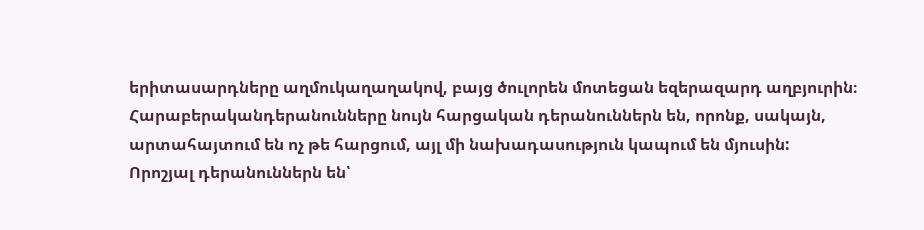երիտասարդները աղմուկաղաղակով, բայց ծուլորեն մոտեցան եզերազարդ աղբյուրին։
Հարաբերականդերանունները նույն հարցական դերանուններն են, որոնք, սակայն, արտահայտում են ոչ թե հարցում, այլ մի նախադասություն կապում են մյուսին:
Որոշյալ դերանուններն են՝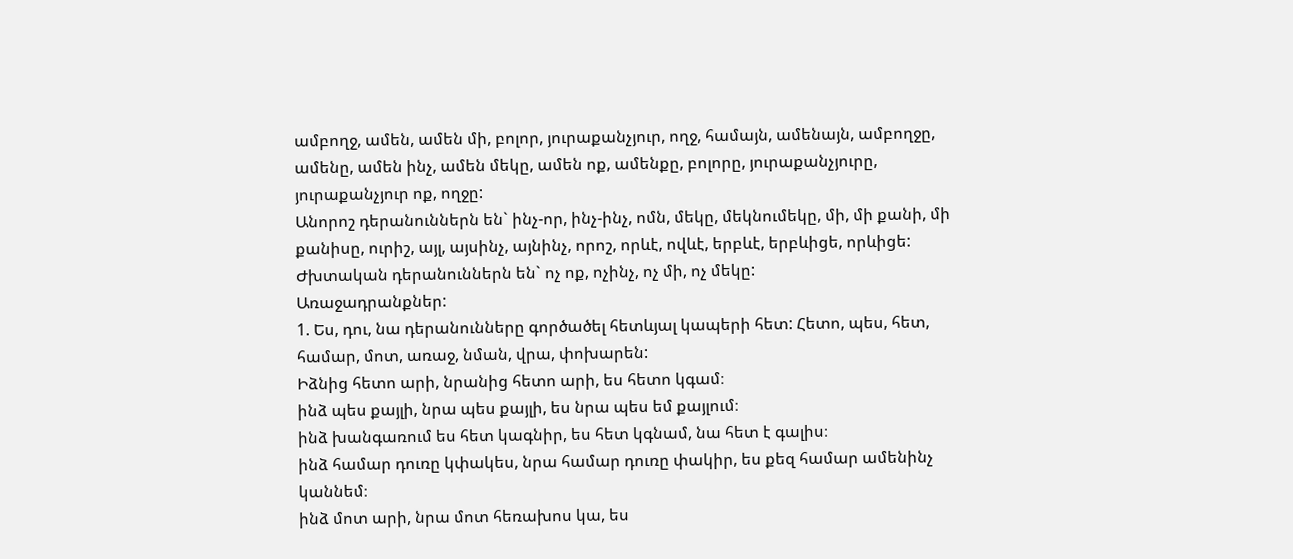ամբողջ, ամեն, ամեն մի, բոլոր, յուրաքանչյուր, ողջ, համայն, ամենայն, ամբողջը, ամենը, ամեն ինչ, ամեն մեկը, ամեն ոք, ամենքը, բոլորը, յուրաքանչյուրը, յուրաքանչյուր ոք, ողջը:
Անորոշ դերանուններն են` ինչ-որ, ինչ-ինչ, ոմն, մեկը, մեկնումեկը, մի, մի քանի, մի քանիսը, ուրիշ, այլ, այսինչ, այնինչ, որոշ, որևէ, ովևէ, երբևէ, երբևիցե, որևիցե:
Ժխտական դերանուններն են` ոչ ոք, ոչինչ, ոչ մի, ոչ մեկը:
Առաջադրանքներ:
1. Ես, դու, նա դերանունները գործածել հետևյալ կապերի հետ: Հետո, պես, հետ, համար, մոտ, առաջ, նման, վրա, փոխարեն:
Իձնից հետո արի, նրանից հետո արի, ես հետո կգամ։
ինձ պես քայլի, նրա պես քայլի, ես նրա պես եմ քայլում։
ինձ խանգառում ես հետ կագնիր, ես հետ կգնամ, նա հետ է գալիս։
ինձ համար դուռը կփակես, նրա համար դուռը փակիր, ես քեզ համար ամենինչ կաննեմ։
ինձ մոտ արի, նրա մոտ հեռախոս կա, ես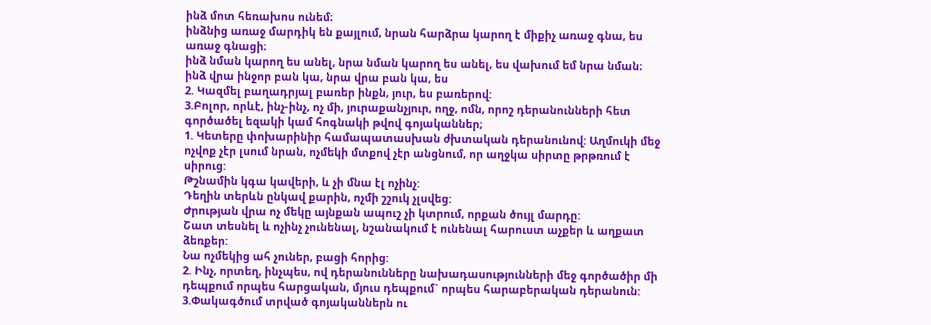ինձ մոտ հեռախոս ունեմ։
ինձնից առաջ մարդիկ են քայլում, նրան հարձրա կարող է միքիչ առաջ գնա, ես առաջ գնացի։
ինձ նման կարող ես անել, նրա նման կարող ես անել, ես վախում եմ նրա նման։
ինձ վրա ինջոր բան կա, նրա վրա բան կա, ես
2. Կազմել բաղադրյալ բառեր ինքն, յուր, ես բառերով:
3.Բոլոր, որևէ, ինչ-ինչ, ոչ մի, յուրաքանչյուր, ողջ, ոմն, որոշ դերանունների հետ գործածել եզակի կամ հոգնակի թվով գոյականներ;
1. Կետերը փոխարինիր համապատասխան ժխտական դերանունով: Աղմուկի մեջ ոչվոք չէր լսում նրան, ոչմեկի մտքով չէր անցնում, որ աղջկա սիրտը թրթռում է սիրուց:
Թշնամին կգա կավերի, և չի մնա էլ ոչինչ:
Դեղին տերևն ընկավ քարին, ոչմի շշուկ չլսվեց:
Ժրության վրա ոչ մեկը այնքան ապուշ չի կտրում, որքան ծույլ մարդը:
Շատ տեսնել և ոչինչ չունենալ, նշանակում է ունենալ հարուստ աչքեր և աղքատ ձեռքեր:
Նա ոչմեկից ահ չուներ, բացի հորից:
2. Ինչ, որտեղ, ինչպես, ով դերանունները նախադասությունների մեջ գործածիր մի դեպքում որպես հարցական, մյուս դեպքում` որպես հարաբերական դերանուն:
3.Փակագծում տրված գոյականներն ու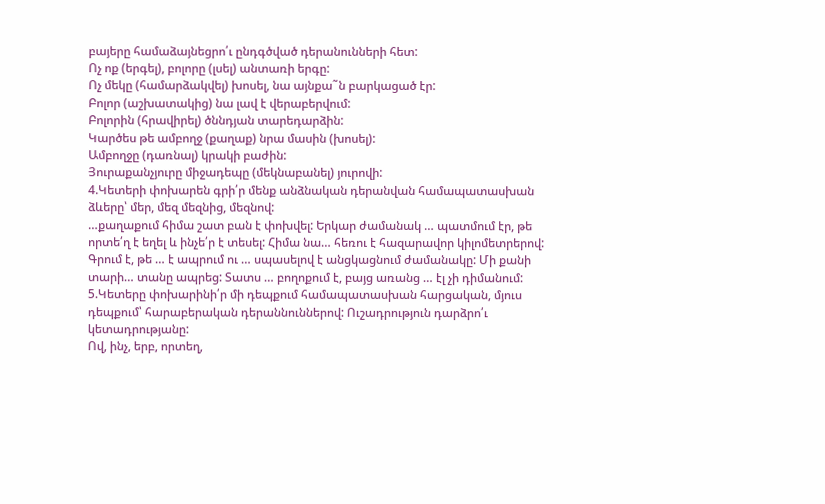բայերը համաձայնեցրո՛ւ ընդգծված դերանունների հետ:
Ոչ ոք (երգել), բոլորը (լսել) անտառի երգը:
Ոչ մեկը (համարձակվել) խոսել, նա այնքա˜ն բարկացած էր:
Բոլոր (աշխատակից) նա լավ է վերաբերվում:
Բոլորին (հրավիրել) ծննդյան տարեդարձին:
Կարծես թե ամբողջ (քաղաք) նրա մասին (խոսել):
Ամբողջը (դառնալ) կրակի բաժին:
Յուրաքանչյուրը միջադեպը (մեկնաբանել) յուրովի:
4.Կետերի փոխարեն գրի՛ր մենք անձնական դերանվան համապատասխան ձևերը՝ մեր, մեզ մեզնից, մեզնով:
…քաղաքում հիմա շատ բան է փոխվել: Երկար ժամանակ … պատմում էր, թե որտե՛ղ է եղել և ինչե՛ր է տեսել: Հիմա նա… հեռու է հազարավոր կիլոմետրերով: Գրում է, թե … է ապրում ու … սպասելով է անցկացնում ժամանակը: Մի քանի տարի… տանը ապրեց: Տատս … բողոքում է, բայց առանց … էլ չի դիմանում:
5.Կետերը փոխարինի՛ր մի դեպքում համապատասխան հարցական, մյուս դեպքում՝ հարաբերական դերաննուններով: Ուշադրություն դարձրո՛ւ կետադրությանը:
Ով, ինչ, երբ, որտեղ,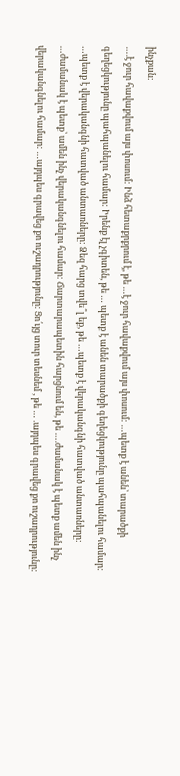ինչքան:
….է ջուր հավաքվում այս փոսում: Ինձ հետաքրքրում է, թե …է ջուր հավաքվում այս փոսում: …պետք է անեն՝ տարածքի գեղեցկությունը պահպանելու համար: Իրենք էլ չգիտեն, թե … պետք է անեն տարածքի գեղեցկությունը պահպանելու համար: …պետք է վերականգնի հատված անտառները: Ձեզ հարց տվե՞լ եք, թե …պետք է վերականգնի հատված անտառները: …ժամանակ է պետք՝ ամեն ինչ վերականգնելու համար: Ճարտարապետին հարցնում են, թե ….ժամանակ է պետք ամեն ինչ վերականգնելու համար: …այդպես գրավեց քո ուշադրությունը: Ցո՛ւյց տուր տեսնեմ , թե … .այդպես գրավեց քո ուշադրությունը: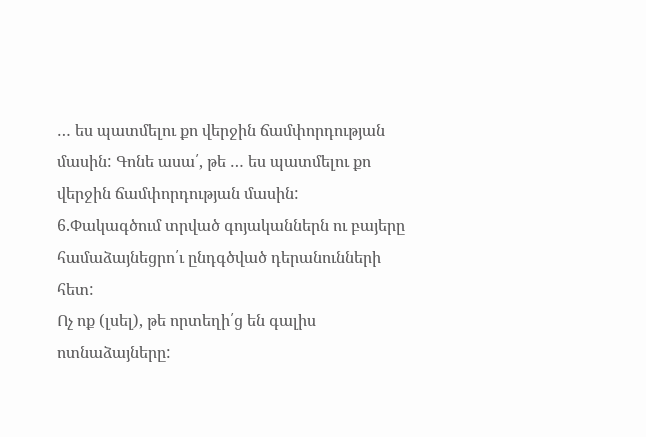… ես պատմելու քո վերջին ճամփորդության մասին: Գոնե ասա՛, թե … ես պատմելու քո վերջին ճամփորդության մասին:
6.Փակագծում տրված գոյականներն ու բայերը համաձայնեցրո՛ւ ընդգծված դերանունների հետ:
Ոչ ոք (լսել), թե որտեղի՛ց են գալիս ոտնաձայները: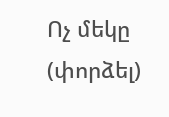Ոչ մեկը (փորձել)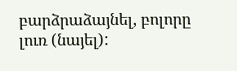բարձրաձայնել, բոլորը լուռ (նայել):